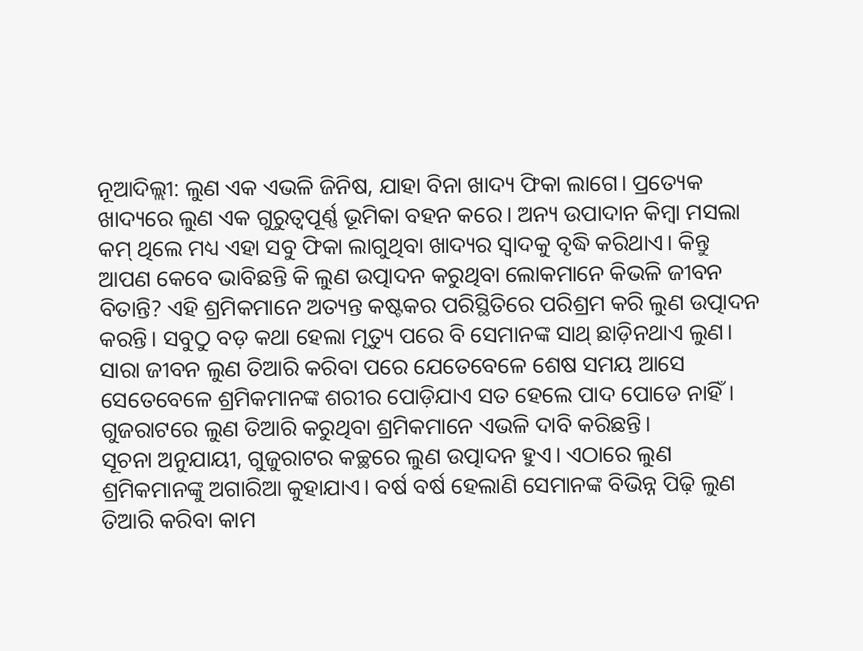ନୂଆଦିଲ୍ଲୀ: ଲୁଣ ଏକ ଏଭଳି ଜିନିଷ, ଯାହା ବିନା ଖାଦ୍ୟ ଫିକା ଲାଗେ। ପ୍ରତ୍ୟେକ ଖାଦ୍ୟରେ ଲୁଣ ଏକ ଗୁରୁତ୍ୱପୂର୍ଣ୍ଣ ଭୂମିକା ବହନ କରେ। ଅନ୍ୟ ଉପାଦାନ କିମ୍ବା ମସଲା କମ୍ ଥିଲେ ମଧ୍ୟ ଏହା ସବୁ ଫିକା ଲାଗୁଥିବା ଖାଦ୍ୟର ସ୍ୱାଦକୁ ବୃଦ୍ଧି କରିଥାଏ। କିନ୍ତୁ ଆପଣ କେବେ ଭାବିଛନ୍ତି କି ଲୁଣ ଉତ୍ପାଦନ କରୁଥିବା ଲୋକମାନେ କିଭଳି ଜୀବନ ବିତାନ୍ତି? ଏହି ଶ୍ରମିକମାନେ ଅତ୍ୟନ୍ତ କଷ୍ଟକର ପରିସ୍ଥିତିରେ ପରିଶ୍ରମ କରି ଲୁଣ ଉତ୍ପାଦନ କରନ୍ତି। ସବୁଠୁ ବଡ଼ କଥା ହେଲା ମୃତ୍ୟୁ ପରେ ବି ସେମାନଙ୍କ ସାଥ୍ ଛାଡ଼ିନଥାଏ ଲୁଣ।
ସାରା ଜୀବନ ଲୁଣ ତିଆରି କରିବା ପରେ ଯେତେବେଳେ ଶେଷ ସମୟ ଆସେ ସେତେବେଳେ ଶ୍ରମିକମାନଙ୍କ ଶରୀର ପୋଡ଼ିଯାଏ ସତ ହେଲେ ପାଦ ପୋଡେ ନାହିଁ। ଗୁଜରାଟରେ ଲୁଣ ତିଆରି କରୁଥିବା ଶ୍ରମିକମାନେ ଏଭଳି ଦାବି କରିଛନ୍ତି।
ସୂଚନା ଅନୁଯାୟୀ, ଗୁଜୁରାଟର କଚ୍ଛରେ ଲୁଣ ଉତ୍ପାଦନ ହୁଏ। ଏଠାରେ ଲୁଣ ଶ୍ରମିକମାନଙ୍କୁ ଅଗାରିଆ କୁହାଯାଏ। ବର୍ଷ ବର୍ଷ ହେଲାଣି ସେମାନଙ୍କ ବିଭିନ୍ନ ପିଢ଼ି ଲୁଣ ତିଆରି କରିବା କାମ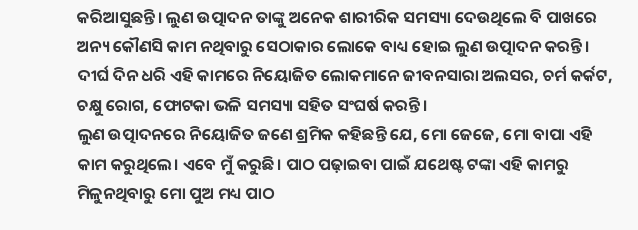କରିଆସୁଛନ୍ତି। ଲୁଣ ଉତ୍ପାଦନ ତାଙ୍କୁ ଅନେକ ଶାରୀରିକ ସମସ୍ୟା ଦେଉଥିଲେ ବି ପାଖରେ ଅନ୍ୟ କୌଣସି କାମ ନଥିବାରୁ ସେଠାକାର ଲୋକେ ବାଧ୍ୟ ହୋଇ ଲୁଣ ଉତ୍ପାଦନ କରନ୍ତି। ଦୀର୍ଘ ଦିନ ଧରି ଏହି କାମରେ ନିୟୋଜିତ ଲୋକମାନେ ଜୀବନସାରା ଅଲସର, ଚର୍ମ କର୍କଟ, ଚକ୍ଷୁ ରୋଗ, ଫୋଟକା ଭଳି ସମସ୍ୟା ସହିତ ସଂଘର୍ଷ କରନ୍ତି।
ଲୁଣ ଉତ୍ପାଦନରେ ନିୟୋଜିତ ଜଣେ ଶ୍ରମିକ କହିଛନ୍ତି ଯେ, ମୋ ଜେଜେ, ମୋ ବାପା ଏହି କାମ କରୁଥିଲେ। ଏବେ ମୁଁ କରୁଛି। ପାଠ ପଢ଼ାଇବା ପାଇଁ ଯଥେଷ୍ଟ ଟଙ୍କା ଏହି କାମରୁ ମିଳୁନଥିବାରୁ ମୋ ପୁଅ ମଧ୍ୟ ପାଠ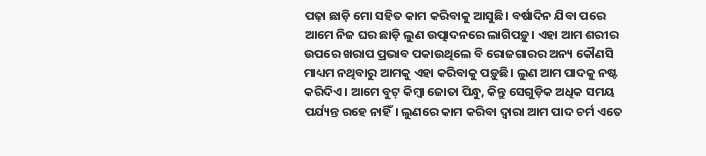ପଢ଼ା ଛାଡ଼ି ମୋ ସହିତ କାମ କରିବାକୁ ଆସୁଛି। ବର୍ଷାଦିନ ଯିବା ପରେ ଆମେ ନିଜ ଘର ଛାଡ଼ି ଲୁଣ ଉତ୍ପାଦନରେ ଲାଗିପଡ଼ୁ। ଏହା ଆମ ଶରୀର ଉପରେ ଖରାପ ପ୍ରଭାବ ପକାଉଥିଲେ ବି ରୋଜଗାରର ଅନ୍ୟ କୌଣସି ମାଧ୍ୟମ ନଥିବାରୁ ଆମକୁ ଏହା କରିବାକୁ ପଡ଼ୁଛି। ଲୁଣ ଆମ ପାଦକୁ ନଷ୍ଟ କରିଦିଏ। ଆମେ ବୁଟ୍ କିମ୍ବା ଜୋତା ପିନ୍ଧୁ, କିନ୍ତୁ ସେଗୁଡ଼ିକ ଅଧିକ ସମୟ ପର୍ଯ୍ୟନ୍ତ ରହେ ନାହିଁ। ଲୁଣରେ କାମ କରିବା ଦ୍ୱାରା ଆମ ପାଦ ଚର୍ମ ଏତେ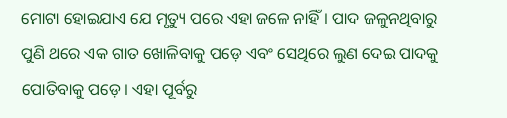ମୋଟା ହୋଇଯାଏ ଯେ ମୃତ୍ୟୁ ପରେ ଏହା ଜଳେ ନାହିଁ। ପାଦ ଜଳୁନଥିବାରୁ ପୁଣି ଥରେ ଏକ ଗାତ ଖୋଳିବାକୁ ପଡ଼େ ଏବଂ ସେଥିରେ ଲୁଣ ଦେଇ ପାଦକୁ ପୋତିବାକୁ ପଡ଼େ। ଏହା ପୂର୍ବରୁ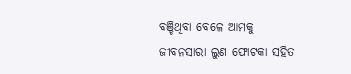ବଞ୍ଚିଥିବା ବେଳେ ଆମକୁ ଜୀବନସାରା ଲୁଣ ଫୋଟକା ସହିତ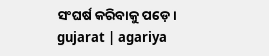ସଂଘର୍ଷ କରିବାକୁ ପଡ଼େ।
gujarat | agariya